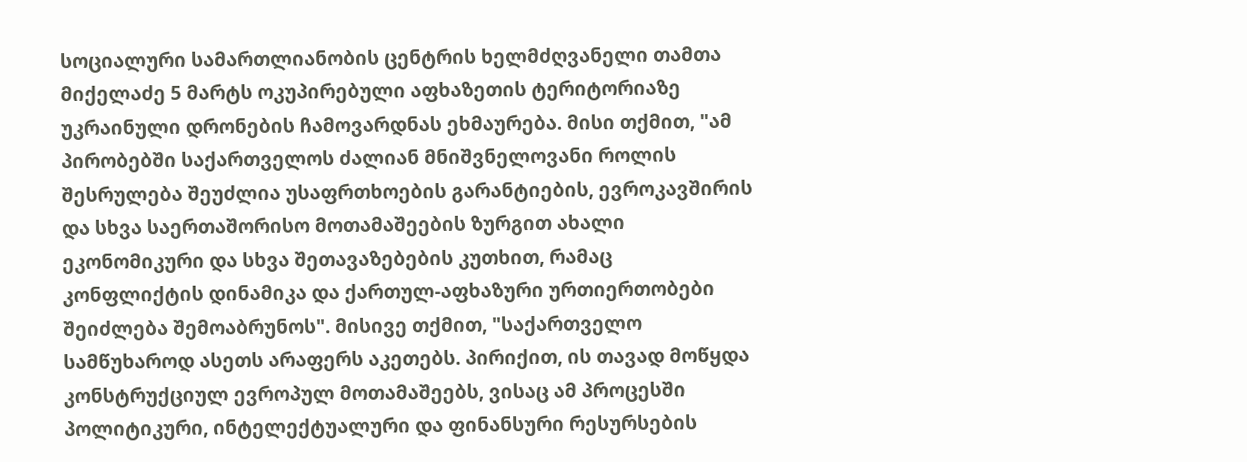სოციალური სამართლიანობის ცენტრის ხელმძღვანელი თამთა მიქელაძე 5 მარტს ოკუპირებული აფხაზეთის ტერიტორიაზე უკრაინული დრონების ჩამოვარდნას ეხმაურება. მისი თქმით, "ამ პირობებში საქართველოს ძალიან მნიშვნელოვანი როლის შესრულება შეუძლია უსაფრთხოების გარანტიების, ევროკავშირის და სხვა საერთაშორისო მოთამაშეების ზურგით ახალი ეკონომიკური და სხვა შეთავაზებების კუთხით, რამაც კონფლიქტის დინამიკა და ქართულ-აფხაზური ურთიერთობები შეიძლება შემოაბრუნოს". მისივე თქმით, "საქართველო სამწუხაროდ ასეთს არაფერს აკეთებს. პირიქით, ის თავად მოწყდა კონსტრუქციულ ევროპულ მოთამაშეებს, ვისაც ამ პროცესში პოლიტიკური, ინტელექტუალური და ფინანსური რესურსების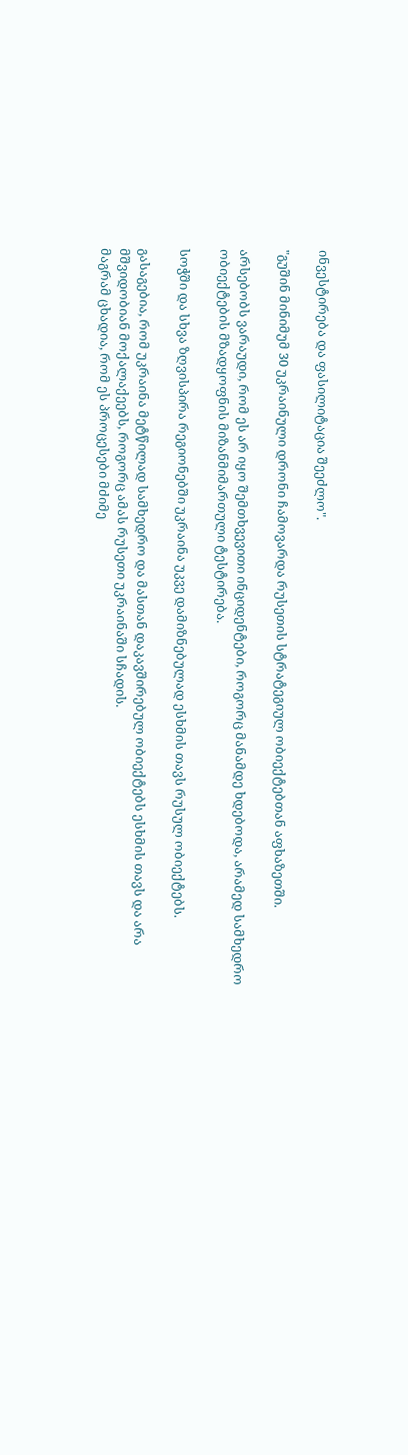ინვესტირება და ფასილიტაცია შეეძლო".

"გუშინ მინიმუმ 30 უკრაინული დრონი ჩამოვარდა რუსეთის სტრატეგიულ ობიექტებთან აფხაზეთში.

არსებობს ვარაუდი, რომ ეს არ იყო შემთხვევითი ინციდენტები, როგორც მანამდე ხდებოდა, არამედ სამხედრო ობიექტების მზადყოფნის მიზანმიმართული ტესტირება.

სოჭში და სხვა ზღვისპირა რეგიონებში უკრაინა უკვე დამიზნებულად ესხმის თავს რუსულ ობიექტებს.

გასაგებია, რომ უკრაინა მეტწილად სამხედრო და მასთან დაკავშირებულ ობიექტებს ესხმის თავს და არა მშვიდობიან მოქალაქეებს, როგორც ამას რუსეთი უკრაინაში სჩადის.
მაგრამ ცხადია, რომ ეს პროცესები მძიმე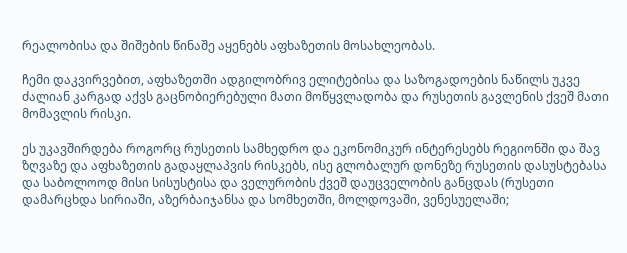რეალობისა და შიშების წინაშე აყენებს აფხაზეთის მოსახლეობას.

ჩემი დაკვირვებით, აფხაზეთში ადგილობრივ ელიტებისა და საზოგადოების ნაწილს უკვე ძალიან კარგად აქვს გაცნობიერებული მათი მოწყვლადობა და რუსეთის გავლენის ქვეშ მათი მომავლის რისკი.

ეს უკავშირდება როგორც რუსეთის სამხედრო და ეკონომიკურ ინტერესებს რეგიონში და შავ ზღვაზე და აფხაზეთის გადაყლაპვის რისკებს, ისე გლობალურ დონეზე რუსეთის დასუსტებასა და საბოლოოდ მისი სისუსტისა და ველურობის ქვეშ დაუცველობის განცდას (რუსეთი დამარცხდა სირიაში, აზერბაიჯანსა და სომხეთში, მოლდოვაში, ვენესუელაში;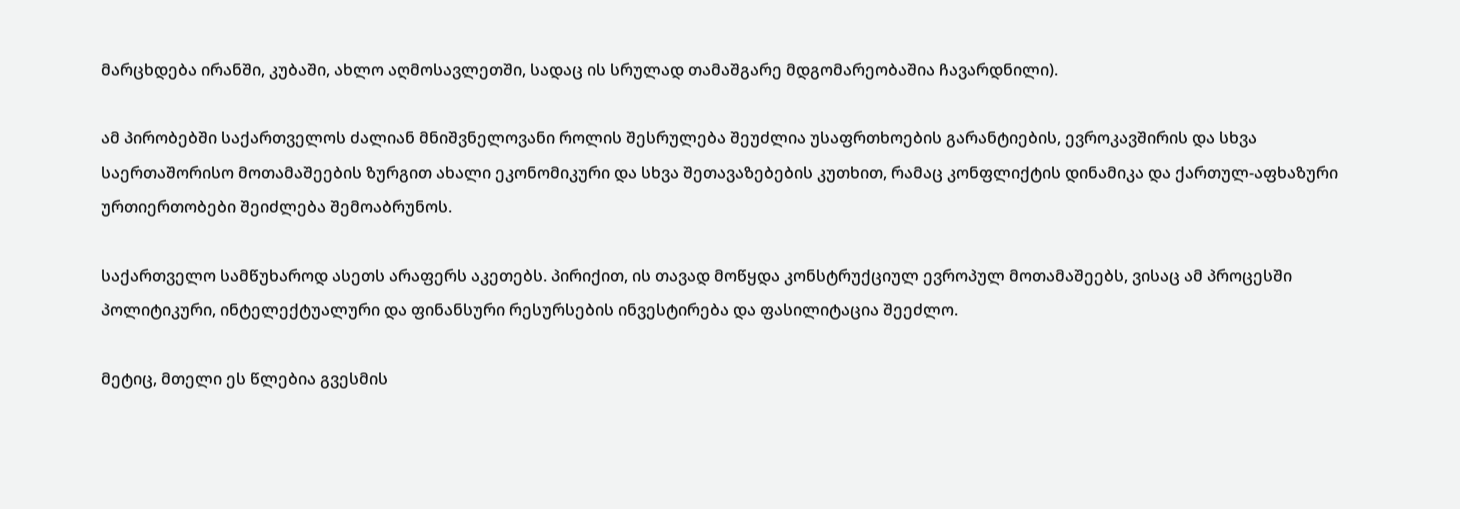მარცხდება ირანში, კუბაში, ახლო აღმოსავლეთში, სადაც ის სრულად თამაშგარე მდგომარეობაშია ჩავარდნილი).

ამ პირობებში საქართველოს ძალიან მნიშვნელოვანი როლის შესრულება შეუძლია უსაფრთხოების გარანტიების, ევროკავშირის და სხვა საერთაშორისო მოთამაშეების ზურგით ახალი ეკონომიკური და სხვა შეთავაზებების კუთხით, რამაც კონფლიქტის დინამიკა და ქართულ-აფხაზური ურთიერთობები შეიძლება შემოაბრუნოს.

საქართველო სამწუხაროდ ასეთს არაფერს აკეთებს. პირიქით, ის თავად მოწყდა კონსტრუქციულ ევროპულ მოთამაშეებს, ვისაც ამ პროცესში პოლიტიკური, ინტელექტუალური და ფინანსური რესურსების ინვესტირება და ფასილიტაცია შეეძლო.

მეტიც, მთელი ეს წლებია გვესმის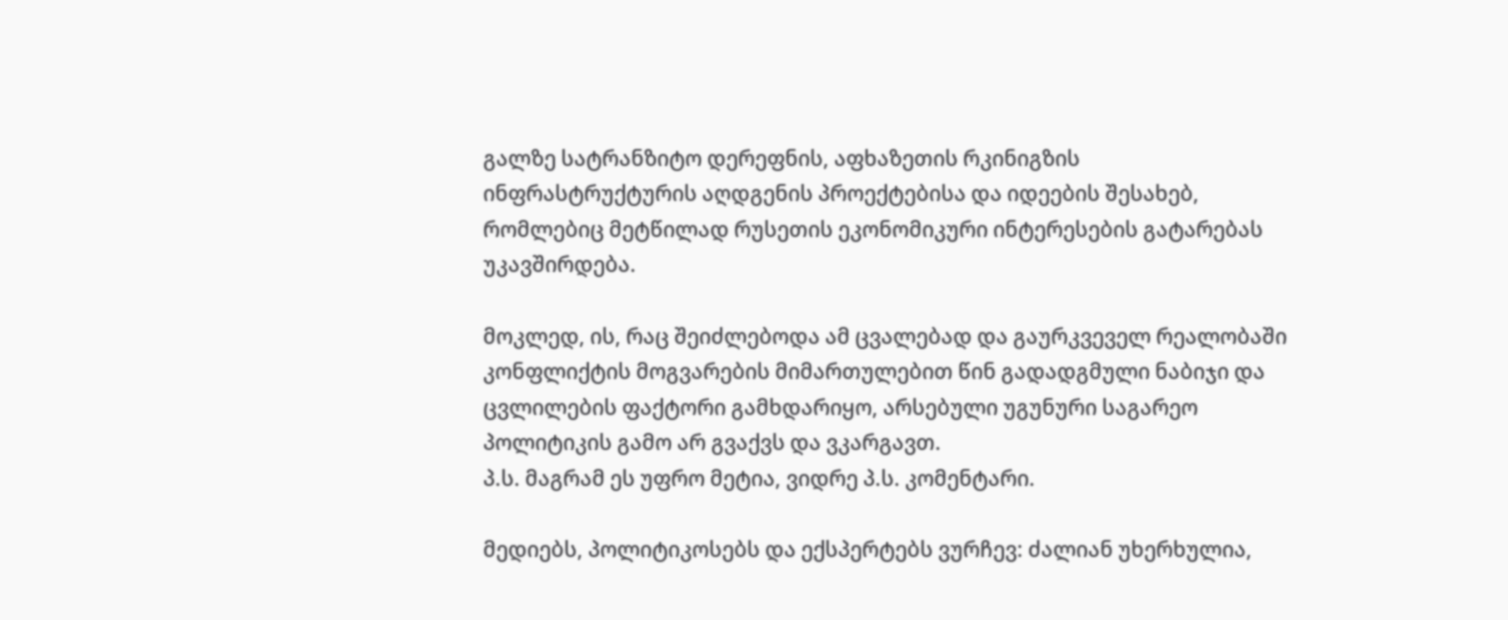გალზე სატრანზიტო დერეფნის, აფხაზეთის რკინიგზის ინფრასტრუქტურის აღდგენის პროექტებისა და იდეების შესახებ, რომლებიც მეტწილად რუსეთის ეკონომიკური ინტერესების გატარებას უკავშირდება.

მოკლედ, ის, რაც შეიძლებოდა ამ ცვალებად და გაურკვეველ რეალობაში კონფლიქტის მოგვარების მიმართულებით წინ გადადგმული ნაბიჯი და ცვლილების ფაქტორი გამხდარიყო, არსებული უგუნური საგარეო პოლიტიკის გამო არ გვაქვს და ვკარგავთ.
პ.ს. მაგრამ ეს უფრო მეტია, ვიდრე პ.ს. კომენტარი.

მედიებს, პოლიტიკოსებს და ექსპერტებს ვურჩევ: ძალიან უხერხულია,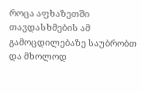როცა აფხაზეთში თავდასხმების ამ გამოცდილებაზე საუბრობთ და მხოლოდ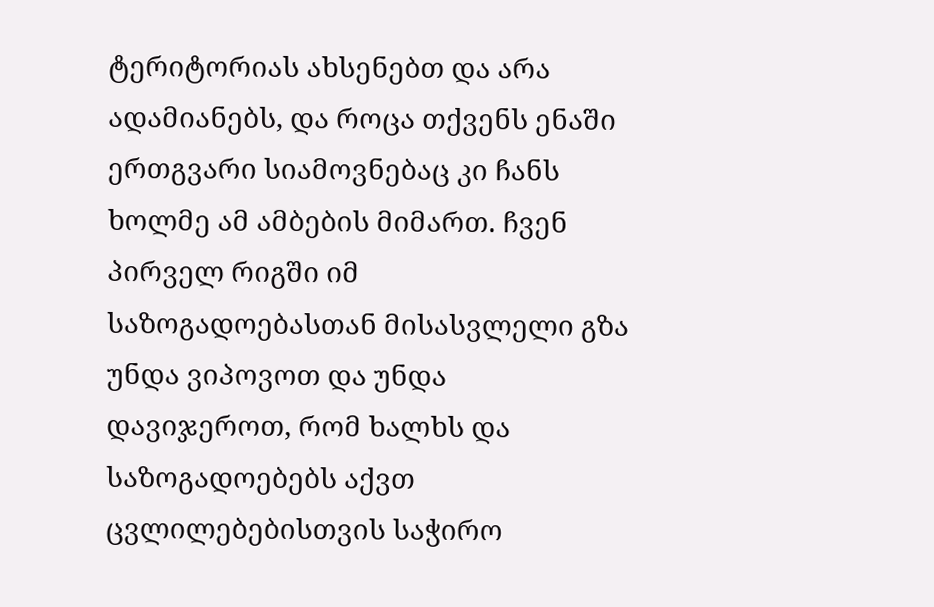ტერიტორიას ახსენებთ და არა ადამიანებს, და როცა თქვენს ენაში ერთგვარი სიამოვნებაც კი ჩანს ხოლმე ამ ამბების მიმართ. ჩვენ პირველ რიგში იმ საზოგადოებასთან მისასვლელი გზა უნდა ვიპოვოთ და უნდა დავიჯეროთ, რომ ხალხს და საზოგადოებებს აქვთ ცვლილებებისთვის საჭირო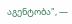აგენტობა", —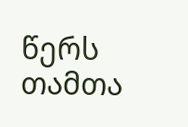წერს თამთა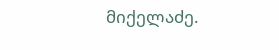მიქელაძე.